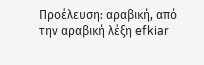Προέλευση: αραβική, από την αραβική λέξη efkiar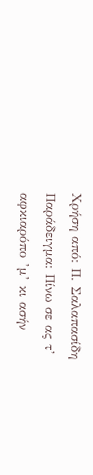Χρήση από: Π. Σαλαπασίδη
Παράδειγμα: Πίνω σε ας τ’ αφκιαρόπο ’μ’ κι ασήν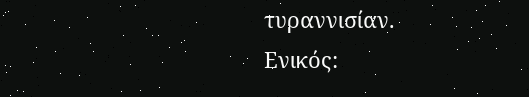τυραννισίαν.
Ενικός: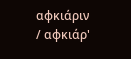αφκιάριν / αφκιάρ'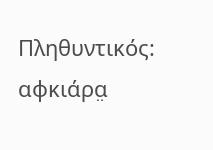Πληθυντικός: αφκιάρα̤